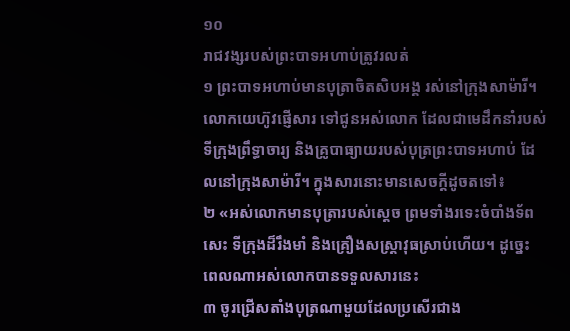១០
រាជវង្សរបស់ព្រះបាទអហាប់ត្រូវរលត់
១ ព្រះបាទអហាប់មានបុត្រាចិតសិបអង្គ រស់នៅក្រុងសាម៉ារី។ លោកយេហ៊ូវផ្ញើសារ ទៅជូនអស់លោក ដែលជាមេដឹកនាំរបស់ទីក្រុងព្រឹទ្ធាចារ្យ និងគ្រូបាធ្យាយរបស់បុត្រព្រះបាទអហាប់ ដែលនៅក្រុងសាម៉ារី។ ក្នុងសារនោះមានសេចក្ដីដូចតទៅ៖
២ «អស់លោកមានបុត្រារបស់ស្ដេច ព្រមទាំងរទេះចំបាំងទ័ពសេះ ទីក្រុងដ៏រឹងមាំ និងគ្រឿងសស្រ្ដាវុធស្រាប់ហើយ។ ដូច្នេះ ពេលណាអស់លោកបានទទួលសារនេះ
៣ ចូរជ្រើសតាំងបុត្រណាមួយដែលប្រសើរជាង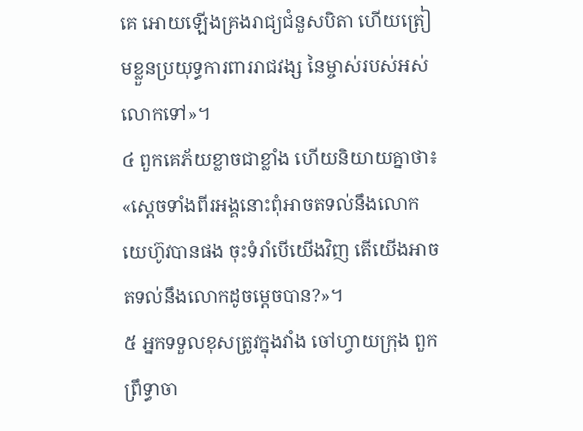គេ អោយឡើងគ្រងរាជ្យជំនួសបិតា ហើយត្រៀមខ្លួនប្រយុទ្ធការពាររាជវង្ស នៃម្ចាស់របស់អស់លោកទៅ»។
៤ ពួកគេភ័យខ្លាចជាខ្លាំង ហើយនិយាយគ្នាថា៖ «ស្ដេចទាំងពីរអង្គនោះពុំអាចតទល់នឹងលោកយេហ៊ូវបានផង ចុះទំរាំបើយើងវិញ តើយើងអាចតទល់នឹងលោកដូចម្ដេចបាន?»។
៥ អ្នកទទួលខុសត្រូវក្នុងវាំង ចៅហ្វាយក្រុង ពួកព្រឹទ្ធាចា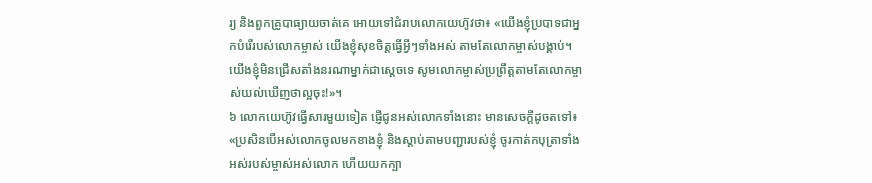រ្យ និងពួកគ្រូបាធ្យាយចាត់គេ អោយទៅជំរាបលោកយេហ៊ូវថា៖ «យើងខ្ញុំប្របាទជាអ្នកបំរើរបស់លោកម្ចាស់ យើងខ្ញុំសុខចិត្តធ្វើអ្វីៗទាំងអស់ តាមតែលោកម្ចាស់បង្គាប់។ យើងខ្ញុំមិនជ្រើសតាំងនរណាម្នាក់ជាស្ដេចទេ សូមលោកម្ចាស់ប្រព្រឹត្តតាមតែលោកម្ចាស់យល់ឃើញថាល្អចុះ!»។
៦ លោកយេហ៊ូវធ្វើសារមួយទៀត ផ្ញើជូនអស់លោកទាំងនោះ មានសេចក្ដីដូចតទៅ៖ «ប្រសិនបើអស់លោកចូលមកខាងខ្ញុំ និងស្ដាប់តាមបញ្ជារបស់ខ្ញុំ ចូរកាត់កបុត្រាទាំងអស់របស់ម្ចាស់អស់លោក ហើយយកក្បា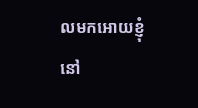លមកអោយខ្ញុំនៅ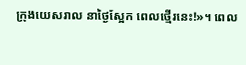ក្រុងយេសរាល នាថ្ងៃស្អែក ពេលថ្មើរនេះ!»។ ពេល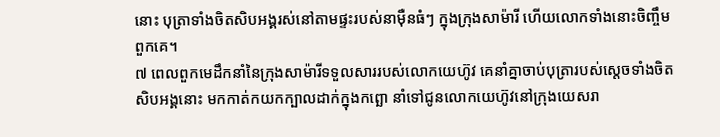នោះ បុត្រាទាំងចិតសិបអង្គរស់នៅតាមផ្ទះរបស់នាម៉ឺនធំៗ ក្នុងក្រុងសាម៉ារី ហើយលោកទាំងនោះចិញ្ចឹមពួកគេ។
៧ ពេលពួកមេដឹកនាំនៃក្រុងសាម៉ារីទទួលសាររបស់លោកយេហ៊ូវ គេនាំគ្នាចាប់បុត្រារបស់ស្ដេចទាំងចិតសិបអង្គនោះ មកកាត់កយកក្បាលដាក់ក្នុងកព្ឆោ នាំទៅជូនលោកយេហ៊ូវនៅក្រុងយេសរា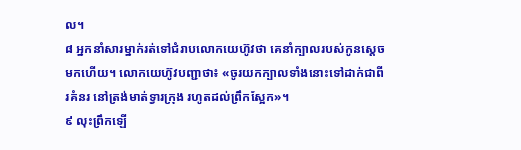ល។
៨ អ្នកនាំសារម្នាក់រត់ទៅជំរាបលោកយេហ៊ូវថា គេនាំក្បាលរបស់កូនស្ដេចមកហើយ។ លោកយេហ៊ូវបញ្ជាថា៖ «ចូរយកក្បាលទាំងនោះទៅដាក់ជាពីរគំនរ នៅត្រង់មាត់ទ្វារក្រុង រហូតដល់ព្រឹកស្អែក»។
៩ លុះព្រឹកឡើ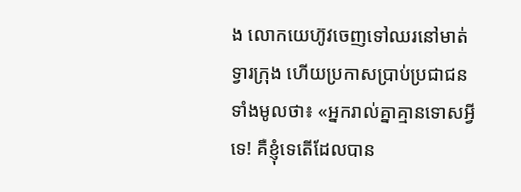ង លោកយេហ៊ូវចេញទៅឈរនៅមាត់ទ្វារក្រុង ហើយប្រកាសប្រាប់ប្រជាជនទាំងមូលថា៖ «អ្នករាល់គ្នាគ្មានទោសអ្វីទេ! គឺខ្ញុំទេតើដែលបាន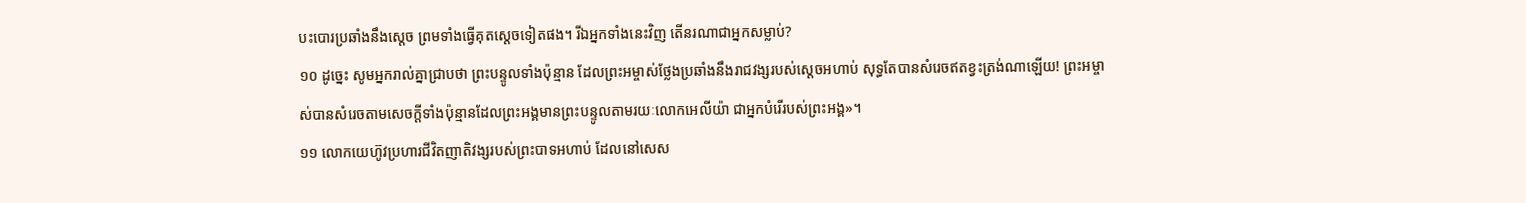បះបោរប្រឆាំងនឹងស្ដេច ព្រមទាំងធ្វើគុតស្ដេចទៀតផង។ រីឯអ្នកទាំងនេះវិញ តើនរណាជាអ្នកសម្លាប់?
១០ ដូច្នេះ សូមអ្នករាល់គ្នាជ្រាបថា ព្រះបន្ទូលទាំងប៉ុន្មាន ដែលព្រះអម្ចាស់ថ្លែងប្រឆាំងនឹងរាជវង្សរបស់ស្ដេចអហាប់ សុទ្ធតែបានសំរេចឥតខ្វះត្រង់ណាឡើយ! ព្រះអម្ចាស់បានសំរេចតាមសេចក្ដីទាំងប៉ុន្មានដែលព្រះអង្គមានព្រះបន្ទូលតាមរយៈលោកអេលីយ៉ា ជាអ្នកបំរើរបស់ព្រះអង្គ»។
១១ លោកយេហ៊ូវប្រហារជីវិតញាតិវង្សរបស់ព្រះបាទអហាប់ ដែលនៅសេស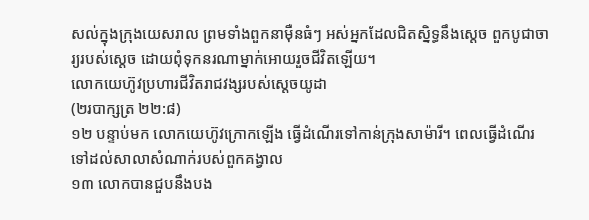សល់ក្នុងក្រុងយេសរាល ព្រមទាំងពួកនាម៉ឺនធំៗ អស់អ្នកដែលជិតស្និទ្ធនឹងស្ដេច ពួកបូជាចារ្យរបស់ស្ដេច ដោយពុំទុកនរណាម្នាក់អោយរួចជីវិតឡើយ។
លោកយេហ៊ូវប្រហារជីវិតរាជវង្សរបស់ស្ដេចយូដា
(២របាក្សត្រ ២២:៨)
១២ បន្ទាប់មក លោកយេហ៊ូវក្រោកឡើង ធ្វើដំណើរទៅកាន់ក្រុងសាម៉ារី។ ពេលធ្វើដំណើរទៅដល់សាលាសំណាក់របស់ពួកគង្វាល
១៣ លោកបានជួបនឹងបង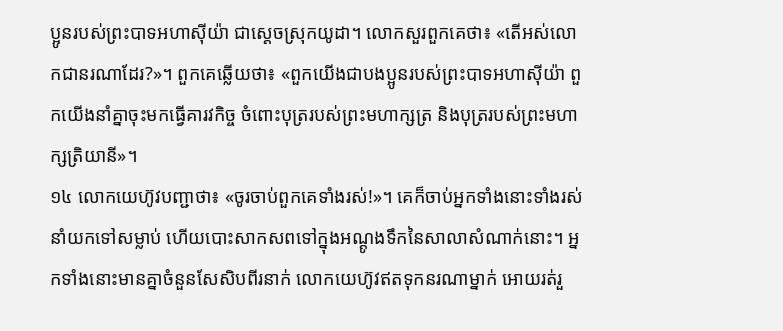ប្អូនរបស់ព្រះបាទអហាស៊ីយ៉ា ជាស្ដេចស្រុកយូដា។ លោកសួរពួកគេថា៖ «តើអស់លោកជានរណាដែរ?»។ ពួកគេឆ្លើយថា៖ «ពួកយើងជាបងប្អូនរបស់ព្រះបាទអហាស៊ីយ៉ា ពួកយើងនាំគ្នាចុះមកធ្វើគារវកិច្ច ចំពោះបុត្ររបស់ព្រះមហាក្សត្រ និងបុត្ររបស់ព្រះមហាក្សត្រិយានី»។
១៤ លោកយេហ៊ូវបញ្ជាថា៖ «ចូរចាប់ពួកគេទាំងរស់!»។ គេក៏ចាប់អ្នកទាំងនោះទាំងរស់នាំយកទៅសម្លាប់ ហើយបោះសាកសពទៅក្នុងអណ្ដូងទឹកនៃសាលាសំណាក់នោះ។ អ្នកទាំងនោះមានគ្នាចំនួនសែសិបពីរនាក់ លោកយេហ៊ូវឥតទុកនរណាម្នាក់ អោយរត់រួ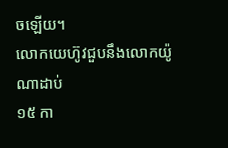ចឡើយ។
លោកយេហ៊ូវជួបនឹងលោកយ៉ូណាដាប់
១៥ កា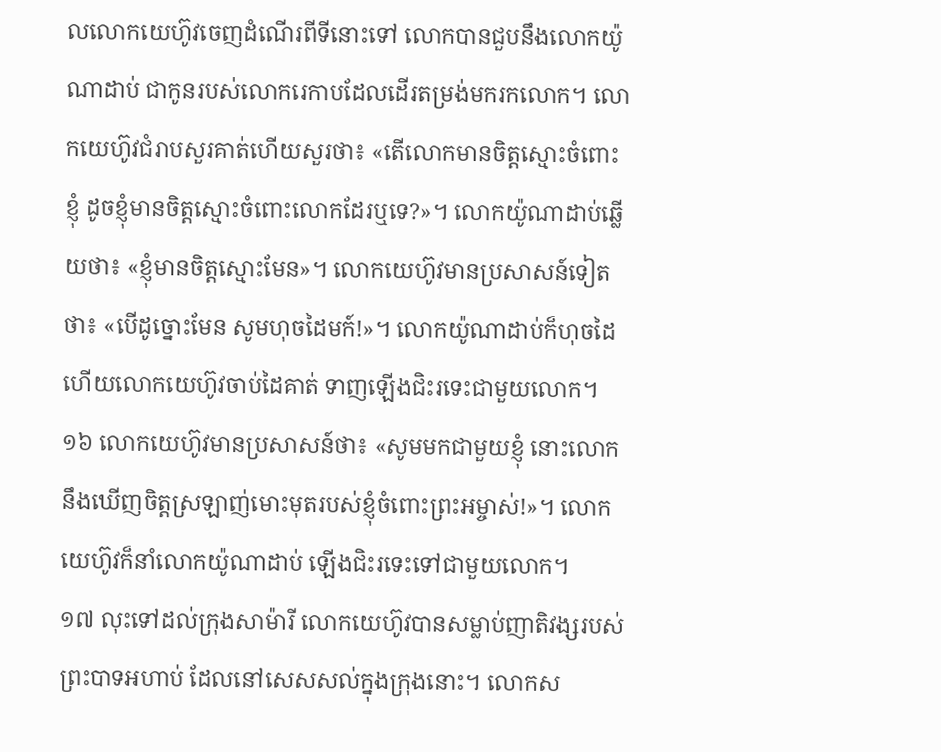លលោកយេហ៊ូវចេញដំណើរពីទីនោះទៅ លោកបានជួបនឹងលោកយ៉ូណាដាប់ ជាកូនរបស់លោករេកាបដែលដើរតម្រង់មករកលោក។ លោកយេហ៊ូវជំរាបសួរគាត់ហើយសួរថា៖ «តើលោកមានចិត្តស្មោះចំពោះខ្ញុំ ដូចខ្ញុំមានចិត្តស្មោះចំពោះលោកដែរឬទេ?»។ លោកយ៉ូណាដាប់ឆ្លើយថា៖ «ខ្ញុំមានចិត្តស្មោះមែន»។ លោកយេហ៊ូវមានប្រសាសន៍ទៀតថា៖ «បើដូច្នោះមែន សូមហុចដៃមក៍!»។ លោកយ៉ូណាដាប់ក៏ហុចដៃ ហើយលោកយេហ៊ូវចាប់ដៃគាត់ ទាញឡើងជិះរទេះជាមួយលោក។
១៦ លោកយេហ៊ូវមានប្រសាសន៍ថា៖ «សូមមកជាមួយខ្ញុំ នោះលោកនឹងឃើញចិត្តស្រឡាញ់មោះមុតរបស់ខ្ញុំចំពោះព្រះអម្ចាស់!»។ លោកយេហ៊ូវក៏នាំលោកយ៉ូណាដាប់ ឡើងជិះរទេះទៅជាមួយលោក។
១៧ លុះទៅដល់ក្រុងសាម៉ារី លោកយេហ៊ូវបានសម្លាប់ញាតិវង្សរបស់ព្រះបាទអហាប់ ដែលនៅសេសសល់ក្នុងក្រុងនោះ។ លោកស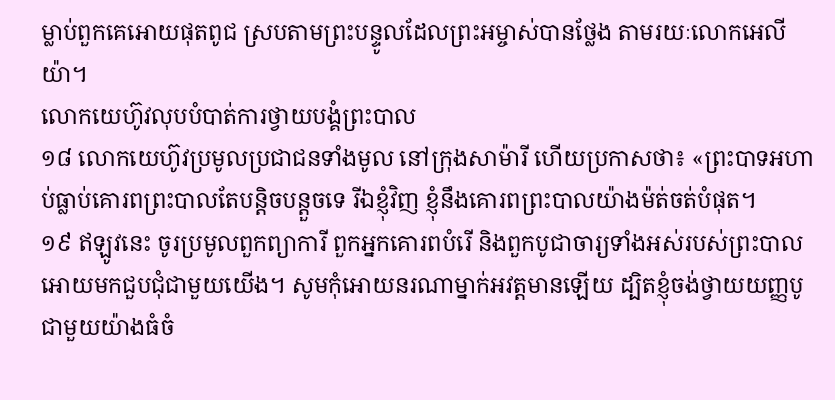ម្លាប់ពួកគេអោយផុតពូជ ស្របតាមព្រះបន្ទូលដែលព្រះអម្ចាស់បានថ្លែង តាមរយៈលោកអេលីយ៉ា។
លោកយេហ៊ូវលុបបំបាត់ការថ្វាយបង្គំព្រះបាល
១៨ លោកយេហ៊ូវប្រមូលប្រជាជនទាំងមូល នៅក្រុងសាម៉ារី ហើយប្រកាសថា៖ «ព្រះបាទអហាប់ធ្លាប់គោរពព្រះបាលតែបន្តិចបន្តួចទេ រីឯខ្ញុំវិញ ខ្ញុំនឹងគោរពព្រះបាលយ៉ាងម៉ត់ចត់បំផុត។
១៩ ឥឡូវនេះ ចូរប្រមូលពួកព្យាការី ពួកអ្នកគោរពបំរើ និងពួកបូជាចារ្យទាំងអស់របស់ព្រះបាលអោយមកជួបជុំជាមួយយើង។ សូមកុំអោយនរណាម្នាក់អវត្តមានឡើយ ដ្បិតខ្ញុំចង់ថ្វាយយញ្ញបូជាមួយយ៉ាងធំចំ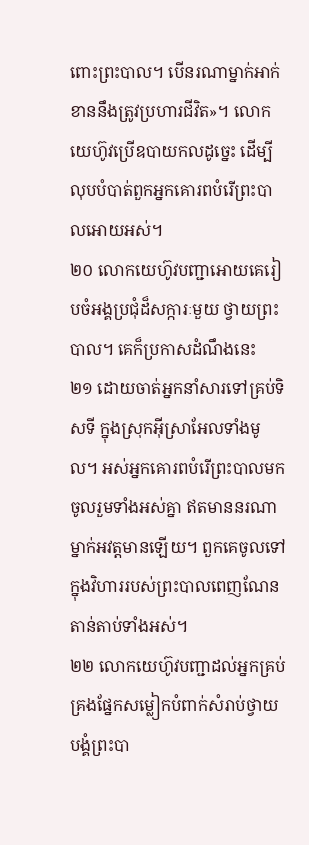ពោះព្រះបាល។ បើនរណាម្នាក់អាក់ខាននឹងត្រូវប្រហារជីវិត»។ លោកយេហ៊ូវប្រើឧបាយកលដូច្នេះ ដើម្បីលុបបំបាត់ពួកអ្នកគោរពបំរើព្រះបាលអោយអស់។
២០ លោកយេហ៊ូវបញ្ជាអោយគេរៀបចំអង្គប្រជុំដ៏សក្ការៈមួយ ថ្វាយព្រះបាល។ គេក៏ប្រកាសដំណឹងនេះ
២១ ដោយចាត់អ្នកនាំសារទៅគ្រប់ទិសទី ក្នុងស្រុកអ៊ីស្រាអែលទាំងមូល។ អស់អ្នកគោរពបំរើព្រះបាលមកចូលរួមទាំងអស់គ្នា ឥតមាននរណាម្នាក់អវត្តមានឡើយ។ ពួកគេចូលទៅក្នុងវិហាររបស់ព្រះបាលពេញណែនតាន់តាប់ទាំងអស់។
២២ លោកយេហ៊ូវបញ្ជាដល់អ្នកគ្រប់គ្រងផ្នែកសម្លៀកបំពាក់សំរាប់ថ្វាយបង្គំព្រះបា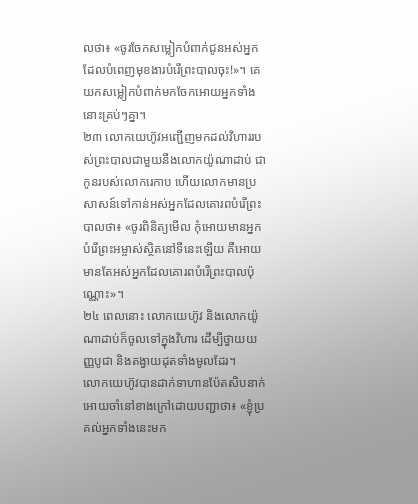លថា៖ «ចូរចែកសម្លៀកបំពាក់ជូនអស់អ្នកដែលបំពេញមុខងារបំរើព្រះបាលចុះ!»។ គេយកសម្លៀកបំពាក់មកចែកអោយអ្នកទាំងនោះគ្រប់ៗគ្នា។
២៣ លោកយេហ៊ូវអញ្ជើញមកដល់វិហាររបស់ព្រះបាលជាមួយនឹងលោកយ៉ូណាដាប់ ជាកូនរបស់លោករេកាប ហើយលោកមានប្រសាសន៍ទៅកាន់អស់អ្នកដែលគោរពបំរើព្រះបាលថា៖ «ចូរពិនិត្យមើល កុំអោយមានអ្នកបំរើព្រះអម្ចាស់ស្ថិតនៅទីនេះឡើយ គឺអោយមានតែអស់អ្នកដែលគោរពបំរើព្រះបាលប៉ុណ្ណោះ»។
២៤ ពេលនោះ លោកយេហ៊ូវ និងលោកយ៉ូណាដាប់ក៏ចូលទៅក្នុងវិហារ ដើម្បីថ្វាយយញ្ញបូជា និងតង្វាយដុតទាំងមូលដែរ។
លោកយេហ៊ូវបានដាក់ទាហានប៉ែតសិបនាក់ អោយចាំនៅខាងក្រៅដោយបញ្ជាថា៖ «ខ្ញុំប្រគល់អ្នកទាំងនេះមក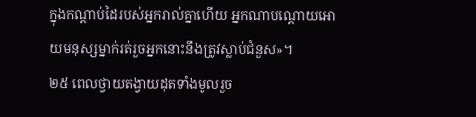ក្នុងកណ្ដាប់ដៃរបស់អ្នករាល់គ្នាហើយ អ្នកណាបណ្ដោយអោយមនុស្សម្នាក់រត់រួចអ្នកនោះនឹងត្រូវស្លាប់ជំនួស»។
២៥ ពេលថ្វាយតង្វាយដុតទាំងមូលរួច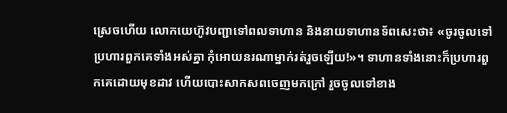ស្រេចហើយ លោកយេហ៊ូវបញ្ជាទៅពលទាហាន និងនាយទាហានទ័ពសេះថា៖ «ចូរចូលទៅប្រហារពួកគេទាំងអស់គ្នា កុំអោយនរណាម្នាក់រត់រួចឡើយ!»។ ទាហានទាំងនោះក៏ប្រហារពួកគេដោយមុខដាវ ហើយបោះសាកសពចេញមកក្រៅ រួចចូលទៅខាង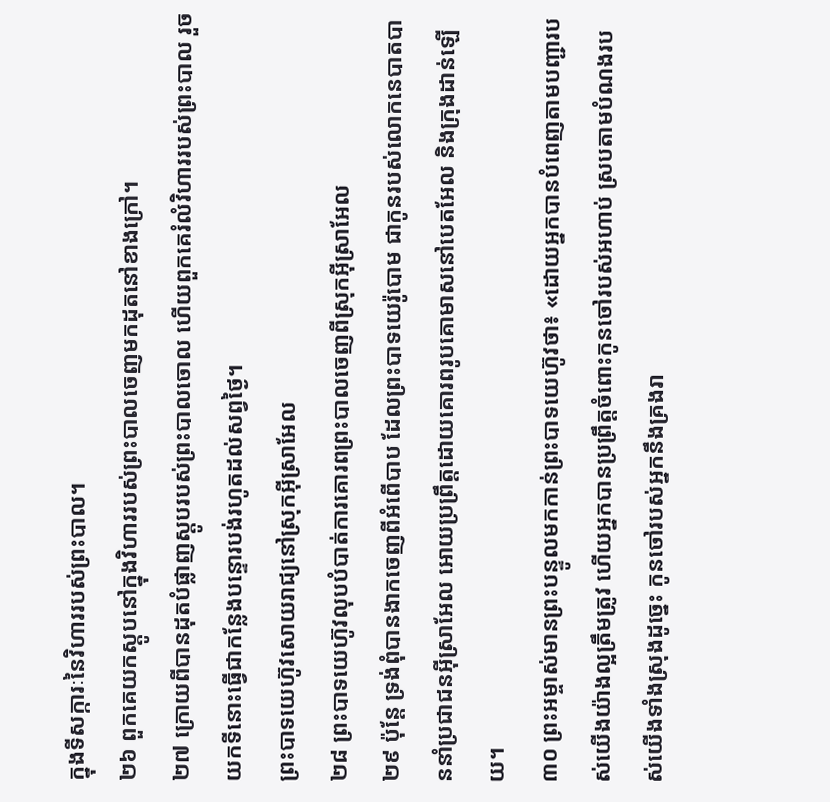ក្នុងទីសក្ការៈនៃវិហាររបស់ព្រះបាល។
២៦ ពួកគេយកស្ដូបនៅក្នុងវិហាររបស់ព្រះបាលចេញមកដុតនៅខាងក្រៅ។
២៧ ក្រោយពីបានដុតបំផ្លាញស្ដូបរបស់ព្រះបាលចោល ហើយពួកគេរំលំវិហាររបស់ព្រះបាល រួចយកទីនោះធ្វើជាកន្លែងបន្ទោរបង់រហូតដល់សព្វថ្ងៃ។
ព្រះបាទយេហ៊ូវសោយរាជ្យនៅស្រុកអ៊ីស្រាអែល
២៨ ព្រះបាទយេហ៊ូវលុបបំបាត់ការគោរពព្រះបាលចេញពីស្រុកអ៊ីស្រាអែល
២៩ ប៉ុន្តែ ទ្រង់ពុំបានងាកចេញពីអំពើបាប ដែលព្រះបាទយេរ៉ូបោម ជាកូនរបស់លោកនេបាតបាននាំប្រជាជនអ៊ីស្រាអែល អោយប្រព្រឹត្តដោយគោរពរូបគោមាសនៅបេតអែល និងក្រុងដាន់ឡើយ។
៣០ ព្រះអម្ចាស់មានព្រះបន្ទូលមកកាន់ព្រះបាទយេហ៊ូវថា៖ «ដោយអ្នកបានបំពេញតាមបញ្ជារបស់យើងយ៉ាងល្អត្រឹមត្រូវ ហើយអ្នកបានប្រព្រឹត្តចំពោះកូនចៅរបស់អហាប់ ស្របតាមបំណងរបស់យើងទាំងស្រុងដូច្នេះ កូនចៅរបស់អ្នកនឹងគ្រងរា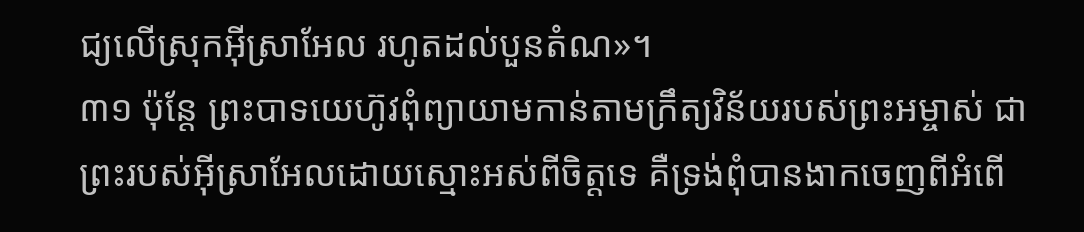ជ្យលើស្រុកអ៊ីស្រាអែល រហូតដល់បួនតំណ»។
៣១ ប៉ុន្តែ ព្រះបាទយេហ៊ូវពុំព្យាយាមកាន់តាមក្រឹត្យវិន័យរបស់ព្រះអម្ចាស់ ជាព្រះរបស់អ៊ីស្រាអែលដោយស្មោះអស់ពីចិត្តទេ គឺទ្រង់ពុំបានងាកចេញពីអំពើ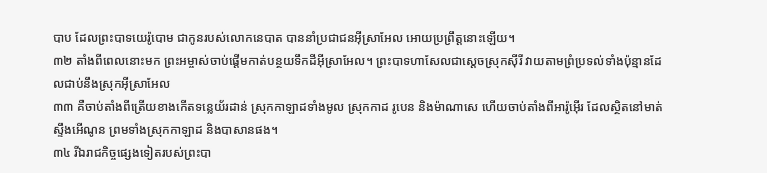បាប ដែលព្រះបាទយេរ៉ូបោម ជាកូនរបស់លោកនេបាត បាននាំប្រជាជនអ៊ីស្រាអែល អោយប្រព្រឹត្តនោះឡើយ។
៣២ តាំងពីពេលនោះមក ព្រះអម្ចាស់ចាប់ផ្ដើមកាត់បន្ថយទឹកដីអ៊ីស្រាអែល។ ព្រះបាទហាសែលជាស្ដេចស្រុកស៊ីរី វាយតាមព្រំប្រទល់ទាំងប៉ុន្មានដែលជាប់នឹងស្រុកអ៊ីស្រាអែល
៣៣ គឺចាប់តាំងពីត្រើយខាងកើតទន្លេយ័រដាន់ ស្រុកកាឡាដទាំងមូល ស្រុកកាដ រូបេន និងម៉ាណាសេ ហើយចាប់តាំងពីអារ៉ូអ៊ើរ ដែលស្ថិតនៅមាត់ស្ទឹងអើណូន ព្រមទាំងស្រុកកាឡាដ និងបាសានផង។
៣៤ រីឯរាជកិច្ចផ្សេងទៀតរបស់ព្រះបា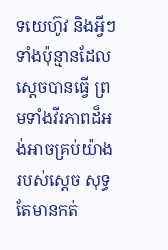ទយេហ៊ូវ និងអ្វីៗទាំងប៉ុន្មានដែលស្ដេចបានធ្វើ ព្រមទាំងវីរភាពដ៏អង់អាចគ្រប់យ៉ាងរបស់ស្ដេច សុទ្ធតែមានកត់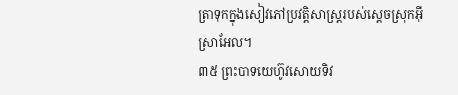ត្រាទុកក្នុងសៀវភៅប្រវត្តិសាស្ត្ររបស់ស្ដេចស្រុកអ៊ីស្រាអែល។
៣៥ ព្រះបាទយេហ៊ូវសោយទិវ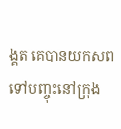ង្គត គេបានយកសពទៅបញ្ចុះនៅក្រុង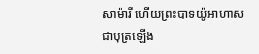សាម៉ារី ហើយព្រះបាទយ៉ូអាហាស ជាបុត្រឡើង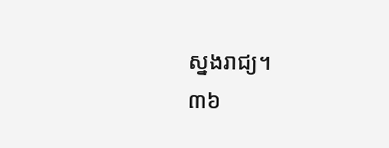ស្នងរាជ្យ។
៣៦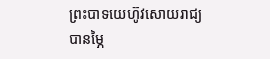ព្រះបាទយេហ៊ូវសោយរាជ្យបានម្ភៃ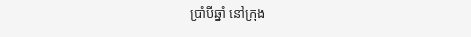ប្រាំបីឆ្នាំ នៅក្រុង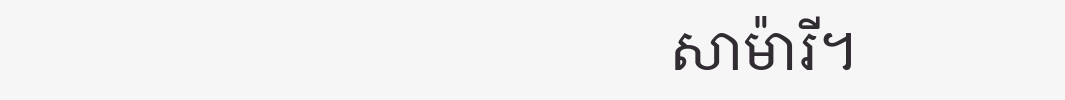សាម៉ារី។